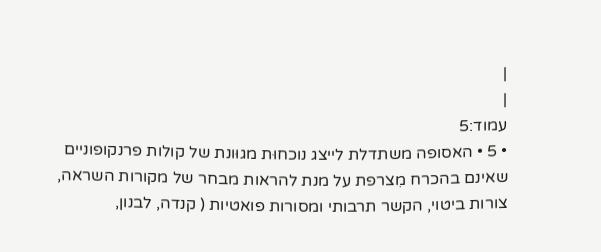|
|
עמוד:5
• 5 • האסופה משתדלת לייצג נוכחוּת מגוּונת של קולות פרנקופוניים שאינם בהכרח מִצרפת על מנת להראות מבחר של מקורות השראה, צורות ביטוי, הקשר תרבותי ומסורות פואטיות ( קנדה, לבנון,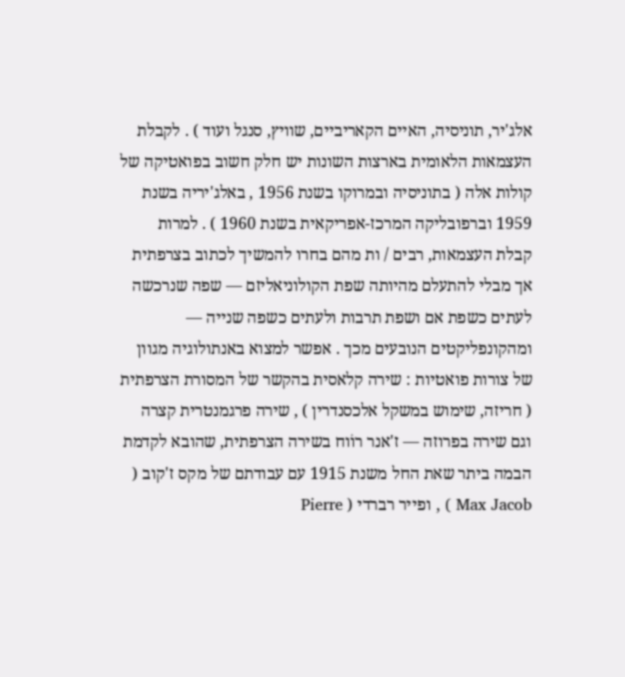אלג'יר, תוניסיה, האיים הקאריביים, שוויץ, סנגל ועוד ) . לקבלת העצמאות הלאומית בארצות השונות יש חלק חשוב בפואטיקה של קולות אלה ( בתוניסיה ובמרוקו בשנת 1956 , באלג'יריה בשנת 1959 וברפובליקה המרכז-אפריקאית בשנת 1960 ) . למרות קבלת העצמאות, רבים / ות מהם בחרו להמשיך לכתוב בצרפתית אך מבלי להתעלם מהיותה שפת הקולוניאליזם — שפה שנרכשה לעתים כשפת אם ושפת תרבות ולעתים כשפה שנייה — ומהקונפליקטים הנובעים מכך . אפשר למצוא באנתולוגיה מגוון של צורות פואטיות : שירה קלאסית בהקשר של המסורת הצרפתית ( חריזה, שימוש במשקל אלכסנדרין ) , שירה פרגמנטרית קצרה וגם שירה בפרוזה — ז'אנר רוֹוח בשירה הצרפתית, שהובא לקדמת הבמה ביתר שאת החל משנת 1915 עם עבודתם של מקס ז'קוב ( Max Jacob ) , ופייר רברדי ( Pierre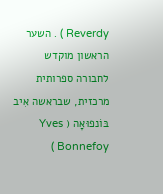Reverdy ) . השער הראשון מוקדש לחבורה ספרותית מרכזית, שבראשה אִיב בּוֹנפוּאָה ( Yves Bonnefoy )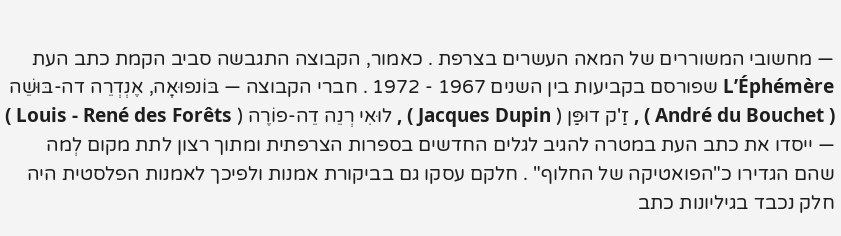— מחשובי המשוררים של המאה העשרים בצרפת . כאמור, הקבוצה התגבשה סביב הקמת כתב העת L’Éphémère שפורסם בקביעות בין השנים 1967 - 1972 . חברי הקבוצה — בּוֹנפוּאָה, אֶנְדְרֵה דה-בּוּשֵׁה ( André du Bouchet ) , זַ'ק דוּפַּן ( Jacques Dupin ) , לוּאִי רְנֵה דֵה-פוֹרֶה ( Louis - René des Forêts ) — ייסדו את כתב העת במטרה להגיב לגלים החדשים בספרות הצרפתית ומתוך רצון לתת מקום לְמה שהם הגדירו כ"הפואטיקה של החלוף" . חלקם עסקו גם בביקורת אמנות ולפיכך לאמנות הפלסטית היה חלק נכבד בגיליונות כתב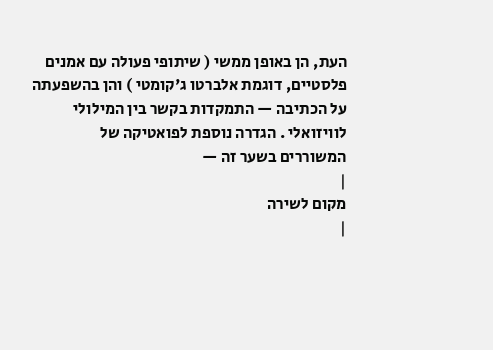העת, הן באופן ממשי ( שיתופי פעולה עם אמנים פלסטיים, דוגמת אלברטו ג'קומטי ) והן בהשפעתה על הכתיבה — התמקדות בקשר בין המילולי לוויזואלי . הגדרה נוספת לפואטיקה של המשוררים בשער זה —
|
מקום לשירה
|